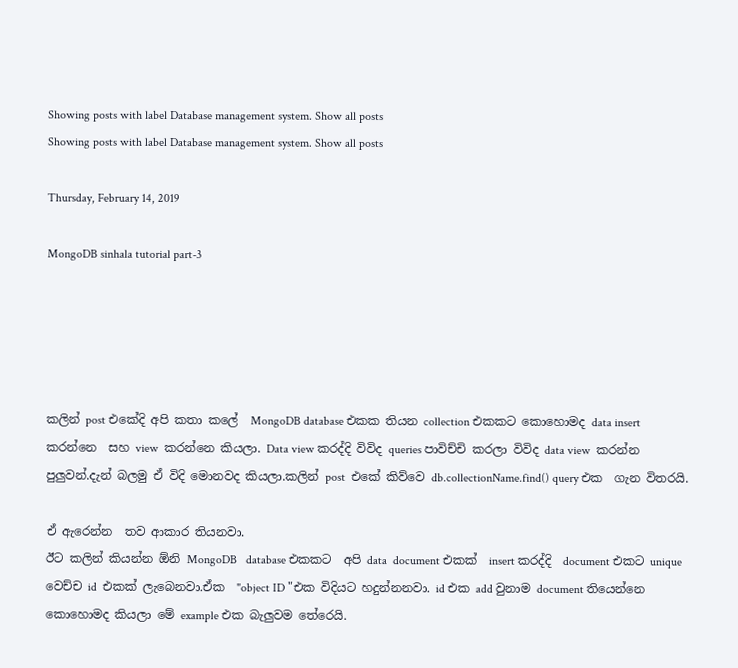Showing posts with label Database management system. Show all posts
Showing posts with label Database management system. Show all posts

Thursday, February 14, 2019

MongoDB sinhala tutorial part-3





කලින් post එකේදි අපි කතා කලේ  MongoDB database එකක තියන collection එකකට කොහොමද data insert කරන්නෙ  සහ view  කරන්නෙ කියලා. Data view කරද්දි විවිද queries පාවිච්චි කරලා විවිද data view  කරන්න  පුලුවන්.දැන් බලමු ඒ විදි මොනවද කියලා.කලින් post  එකේ කිව්වෙ db.collectionName.find() query එක  ගැන විතරයි.

ඒ ඇරෙන්න  තව ආකාර තියනවා.
ඊට කලින් කියන්න ඕනි MongoDB   database එකකට  අපි data  document එකක්  insert කරද්දි  document එකට unique  වෙච්ච id  එකක් ලැබෙනවා.ඒක  "object ID "එක විදියට හදුන්නනවා. id එක add වුනාම document තියෙන්නෙ කොහොමද කියලා මේ example එක බැලුවම තේරෙයි.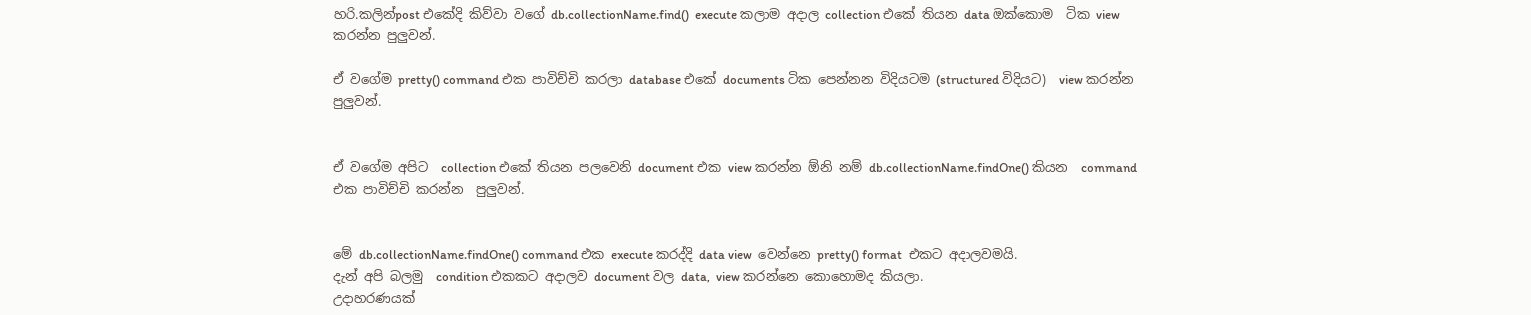හරි.කලින්post එකේදි කිව්වා වගේ db.collectionName.find()  execute කලාම අදාල collection එකේ තියන data ඔක්කොම  ටික view  කරන්න පුලුවන්.

ඒ වගේම pretty() command එක පාවිච්චි කරලා database එකේ documents ටික පෙන්නන විදියටම (structured විදියට)  view කරන්න පුලුවන්.


ඒ වගේම අපිට  collection එකේ තියන පලවෙනි document එක view කරන්න ඕනි නම් db.collectionName.findOne() කියන  command එක පාවිච්චි කරන්න  පුලුවන්.


මේ db.collectionName.findOne() command එක execute කරද්දි data view  වෙන්නෙ pretty() format  එකට අදාලවමයි.
දැන් අපි බලමු  condition එකකට අදාලව document වල data,  view කරන්නෙ කොහොමද කියලා.
උදාහරණයක්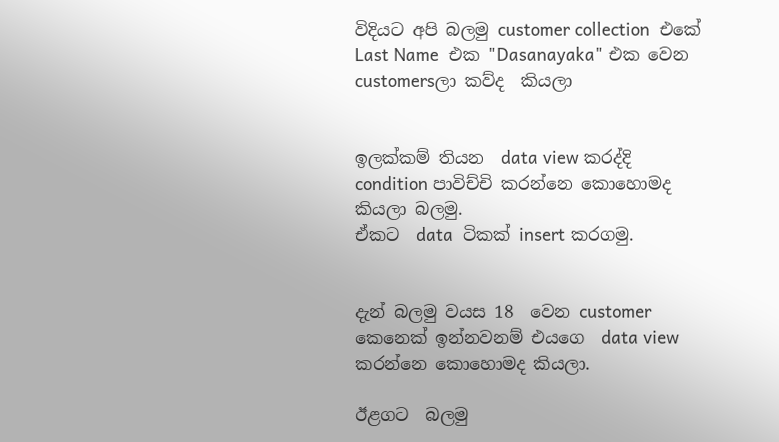විදියට අපි බලමු customer collection  එකේ Last Name  එක "Dasanayaka" එක වෙන  customersලා කව්ද  කියලා


ඉලක්කම් තියන  data view කරද්දි  condition පාවිච්චි කරන්නෙ කොහොමද කියලා බලමු.
ඒකට  data  ටිකක් insert කරගමු.


දැන් බලමු වයස 18  වෙන customer කෙනෙක් ඉන්නවනම් එයගෙ  data view කරන්නෙ කොහොමද කියලා.

ඊළගට  බලමු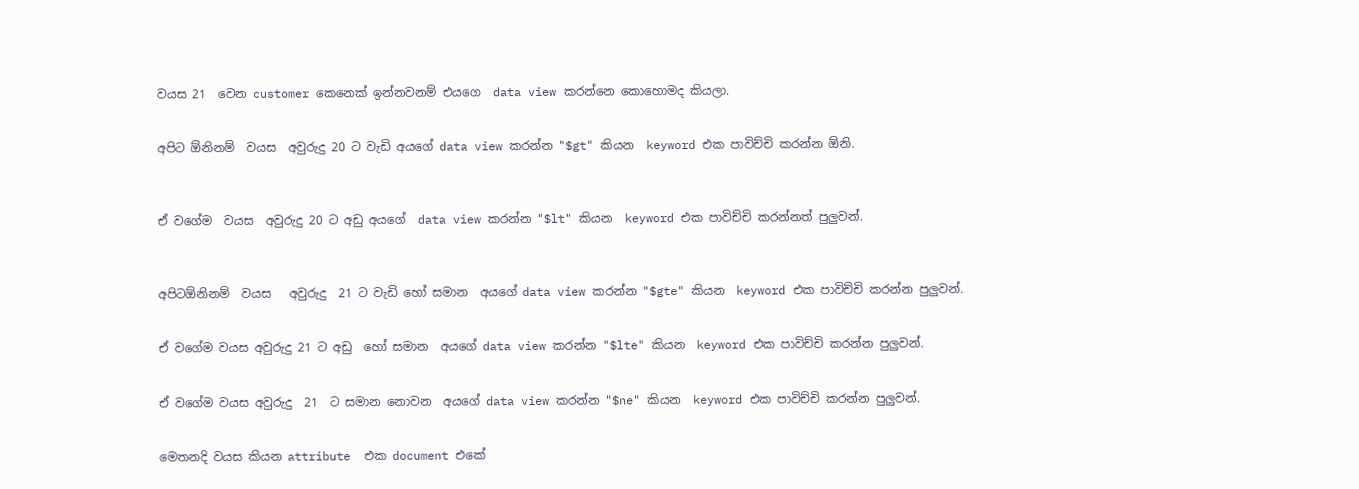වයස 21  වෙන customer කෙනෙක් ඉන්නවනම් එයගෙ  data view කරන්නෙ කොහොමද කියලා.


අපිට ඕනිනම්  වයස  අවුරුදු 20 ට වැඩි අයගේ data view කරන්න "$gt" කියන  keyword එක පාවිච්චි කරන්න ඕනි.



ඒ වගේම  වයස  අවුරුදු 20 ට අඩු අයගේ  data view කරන්න "$lt" කියන  keyword එක පාවිච්චි කරන්නත් පුලුවන්.



අපිටඕනිනම්  වයස   අවුරුදු  21 ට වැඩි හෝ සමාන  අයගේ data view කරන්න "$gte" කියන  keyword එක පාවිච්චි කරන්න පුලුවන්.


ඒ වගේම වයස අවුරුදු 21 ට අඩු  හෝ සමාන  අයගේ data view කරන්න "$lte" කියන  keyword එක පාවිච්චි කරන්න පුලුවන්.


ඒ වගේම වයස අවුරුදු  21  ට සමාන නොවන  අයගේ data view කරන්න "$ne" කියන  keyword එක පාවිච්චි කරන්න පුලුවන්.


මෙතනදි වයස කියන attribute  එක document එකේ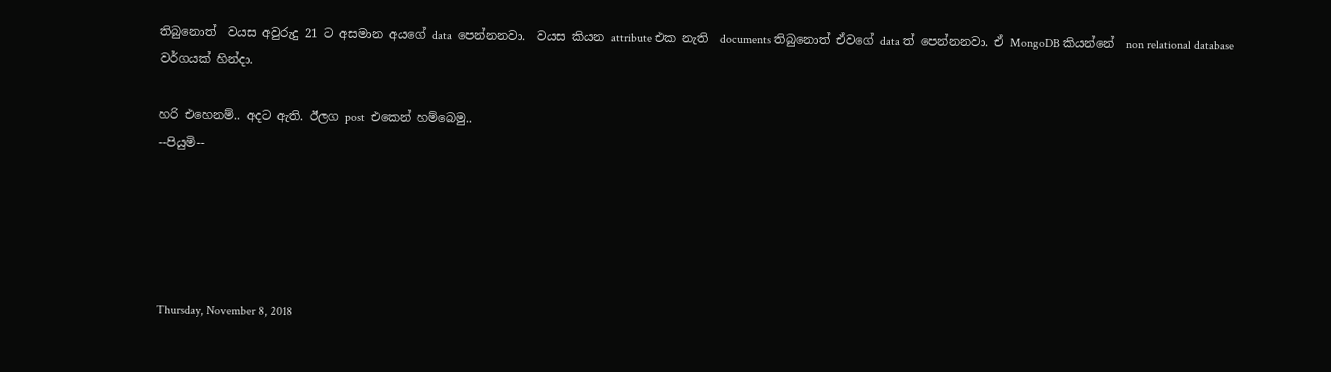තිබුනොත්  වයස අවුරුදු 21 ට අසමාන අයගේ data  පෙන්නනවා.  වයස කියන attribute එක නැති  documents තිබුනොත් ඒවගේ data ත් පෙන්නනවා. ඒ MongoDB කියන්නේ  non relational database වර්ගයක් හින්දා.

හරි එහෙනම්.. අදට ඇති. ඊලග post  එකෙන් හම්බෙමු..
--පියුමි--





Thursday, November 8, 2018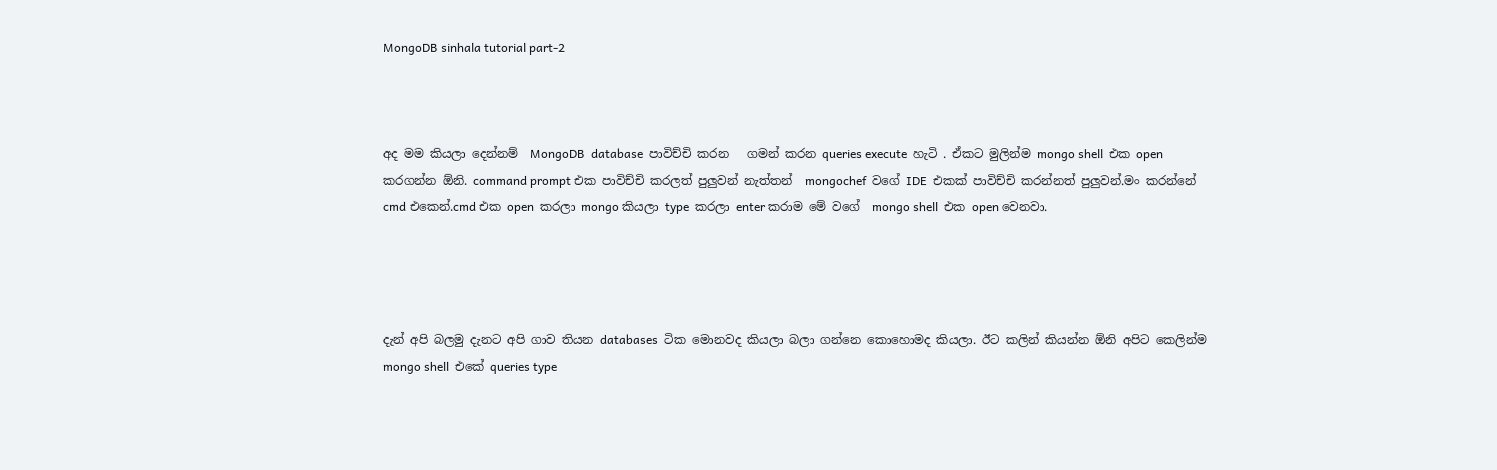MongoDB sinhala tutorial part-2



අද මම කියලා දෙන්නම්  MongoDB  database  පාවිච්චි කරන   ගමන් කරන queries execute  හැටි . ඒකට මුලින්ම mongo shell  එක open  කරගන්න ඕනි. command prompt එක පාවිච්චි කරලත් පුලුවන් නැත්තන්  mongochef  වගේ IDE  එකක් පාවිච්චි කරන්නත් පුලුවන්.මං කරන්නේ cmd එකෙන්.cmd එක open  කරලා mongo කියලා type  කරලා enter කරාම මේ වගේ  mongo shell  එක open වෙනවා.




දැන් අපි බලමු දැනට අපි ගාව තියන databases  ටික මොනවද කියලා බලා ගන්නෙ කොහොමද කියලා. ඊට කලින් කියන්න ඕනි අපිට කෙලින්ම mongo shell  එකේ queries type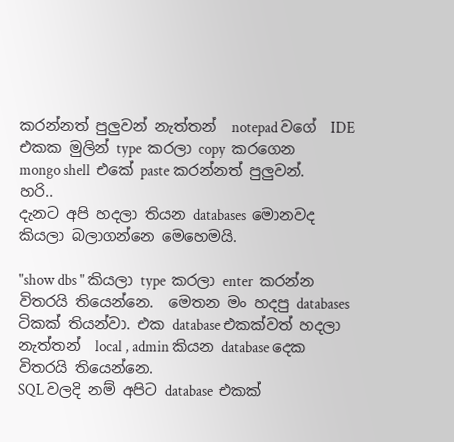කරන්නත් පුලුවන් නැත්තන්  notepad වගේ  IDE එකක මුලින් type  කරලා copy  කරගෙන  mongo shell  එකේ paste කරන්නත් පුලුවන්.
හරි..
දැනට අපි හදලා තියන databases  මොනවද කියලා බලාගන්නෙ මෙහෙමයි.

"show dbs " කියලා type  කරලා enter  කරන්න විතරයි තියෙන්නෙ.  මෙතන මං හදපු databases  ටිකක් තියන්වා. එක database එකක්වත් හදලා නැත්තන්  local , admin කියන database දෙක  විතරයි තියෙන්නෙ.
SQL වලදි නම් අපිට database  එකක්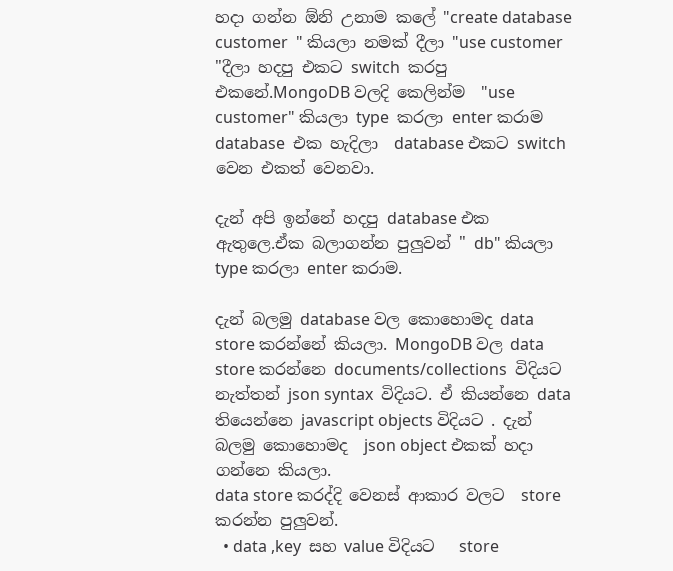හදා ගන්න ඕනි උනාම කලේ "create database customer  " කියලා නමක් දීලා "use customer "දීලා හදපු එකට switch  කරපු එකනේ.MongoDB වලදි කෙලින්ම  "use customer" කියලා type  කරලා enter කරාම database  එක හැදිලා  database එකට switch  වෙන එකත් වෙනවා.

දැන් අපි ඉන්නේ හදපු database එක ඇතුලෙ.ඒක බලාගන්න පුලුවන් " db" කියලා type කරලා enter කරාම.

දැන් බලමු database වල කොහොමද data store කරන්නේ කියලා. MongoDB වල data store කරන්නෙ documents/collections  විදියට නැත්තන් json syntax  විදියට. ඒ කියන්නෙ data තියෙන්නෙ javascript objects විදියට . දැන් බලමු කොහොමද  json object එකක් හදා ගන්නෙ කියලා.
data store කරද්දි වෙනස් ආකාර වලට  store කරන්න පුලුවන්.
  • data ,key  සහ value විදියට   store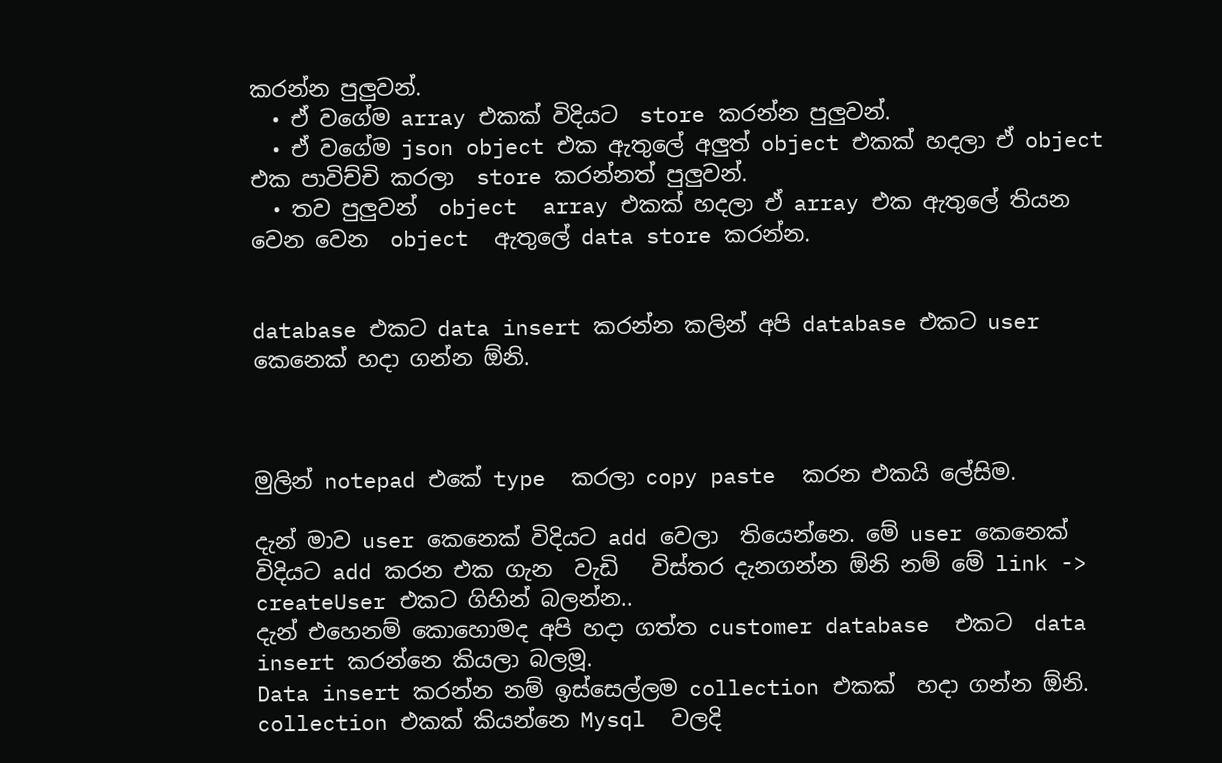කරන්න පුලුවන්.
  • ඒ වගේම array එකක් විදියට  store කරන්න පුලුවන්.
  • ඒ වගේම json object එක ඇතුලේ අලුත් object එකක් හදලා ඒ object එක පාවිච්චි කරලා  store කරන්නත් පුලුවන්.
  • තව පුලුවන්  object  array එකක් හදලා ඒ array එක ඇතුලේ තියන වෙන වෙන  object  ඇතුලේ data store කරන්න.


database එකට data insert කරන්න කලින් අපි database එකට user  කෙනෙක් හදා ගන්න ඕනි.



මුලින් notepad එකේ type  කරලා copy paste  කරන එකයි ලේසිම.

දැන් මාව user කෙනෙක් විදියට add වෙලා  තියෙන්නෙ. මේ user කෙනෙක්
විදියට add කරන එක ගැන  වැඩි   විස්තර දැනගන්න ඕනි නම් මේ link -> createUser එකට ගිහින් බලන්න..
දැන් එහෙනම් කොහොමද අපි හදා ගත්ත customer database  එකට  data insert කරන්නෙ කියලා බලමූ.
Data insert කරන්න නම් ඉස්සෙල්ලම collection එකක්  හදා ගන්න ඕනි. collection එකක් කියන්නෙ Mysql  වලදි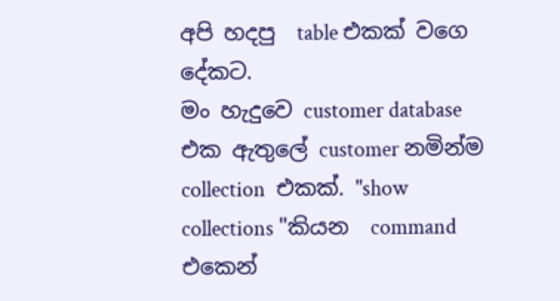අපි හදපු  table එකක් වගෙ දේකට.
මං හැදුවෙ customer database එක ඇතුලේ customer නමින්ම collection  එකක්. "show collections "කියන  command එකෙන්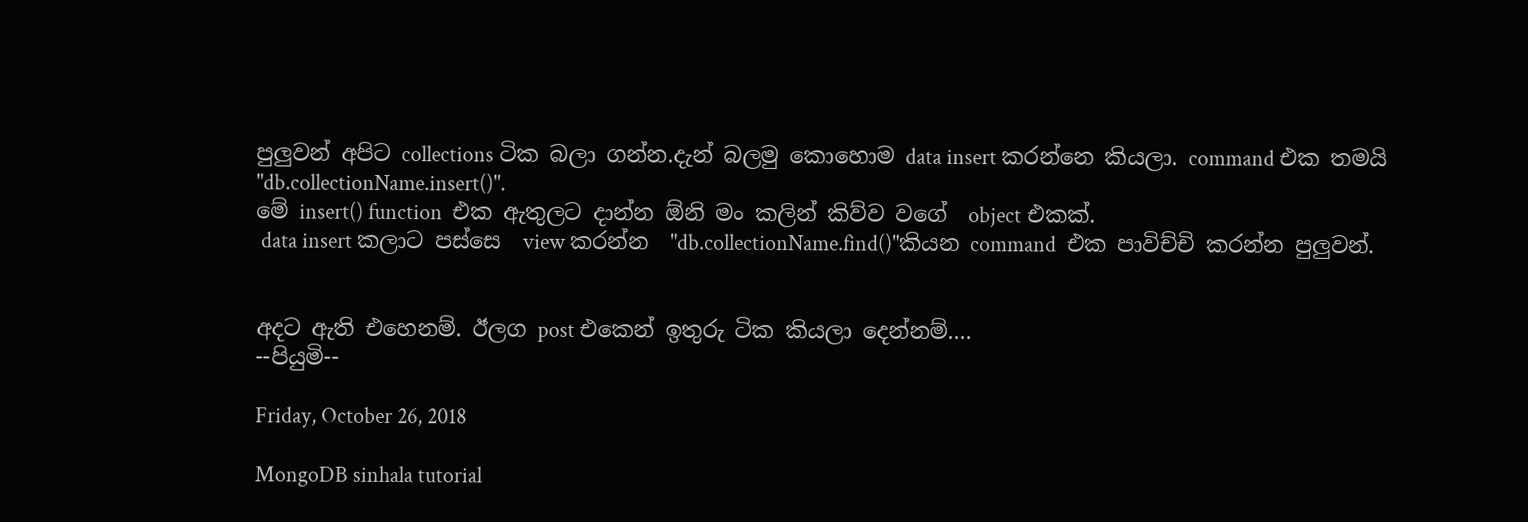පුලුවන් අපිට collections ටික බලා ගන්න.දැන් බලමු කොහොම data insert කරන්නෙ කියලා. command එක තමයි  "db.collectionName.insert()".
මේ insert() function  එක ඇතුලට දාන්න ඕනි මං කලින් කිව්ව වගේ  object එකක්.
 data insert කලාට පස්සෙ  view කරන්න  "db.collectionName.find()"කියන command  එක පාවිච්චි කරන්න පුලුවන්.


අදට ඇති එහෙනම්. ඊලග post එකෙන් ඉතුරු ටික කියලා දෙන්නම්....
--පියුමි--

Friday, October 26, 2018

MongoDB sinhala tutorial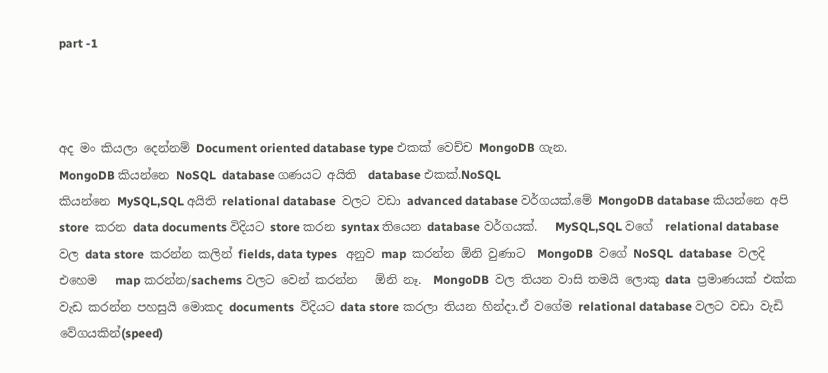part -1



අද මං කියලා දෙන්නම් Document oriented database type එකක් වෙච්ච MongoDB ගැන.
MongoDB කියන්නෙ NoSQL  database ගණයට අයිති  database එකක්.NoSQL
කියන්නෙ MySQL,SQL අයිති relational database  වලට වඩා advanced database වර්ගයක්.මේ MongoDB database කියන්නෙ අපි store  කරන data documents විදියට store කරන syntax තියෙන database වර්ගයක්.   MySQL,SQL වගේ  relational database වල data store  කරන්න කලින් fields, data types   අනුව map  කරන්න ඕනි වුණාට  MongoDB  වගේ NoSQL  database  වලදි එහෙම   map කරන්න/sachems වලට වෙන් කරන්න   ඕනි නෑ.  MongoDB  වල තියන වාසි තමයි ලොකු data  ප්‍රමාණයක් එක්ක වැඩ කරන්න පහසුයි මොකද documents  විදියට data store කරලා තියන හින්දා.ඒ වගේම relational database වලට වඩා වැඩි වේගයකින්(speed)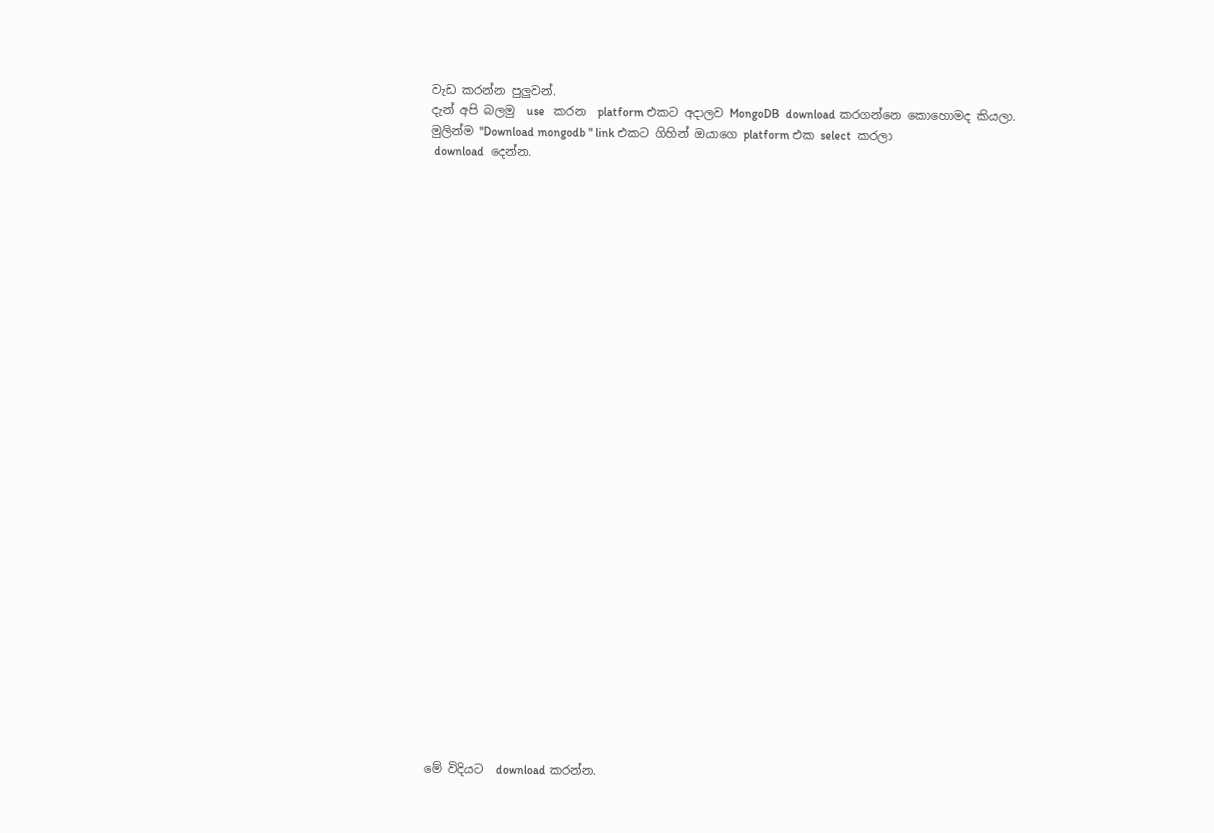වැඩ කරන්න පුලුවන්.
දැන් අපි බලමු  use   කරන  platform එකට අදාලව MongoDB  download කරගන්නෙ කොහොමද කියලා.
මුලින්ම "Download mongodb " link එකට ගිහින් ඔයාගෙ platform එක select  කරලා
 download  දෙන්න.





























මේ විදියට  download කරන්න.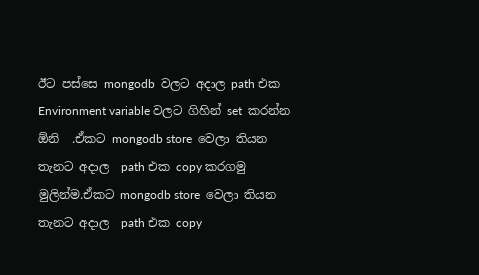ඊට පස්සෙ mongodb  වලට අදාල path එක Environment variable වලට ගිහින් set  කරන්න ඕනි  .ඒකට mongodb store  වෙලා තියන තැනට අදාල  path එක copy කරගමු මුලින්ම.ඒකට mongodb store  වෙලා තියන තැනට අදාල  path එක copy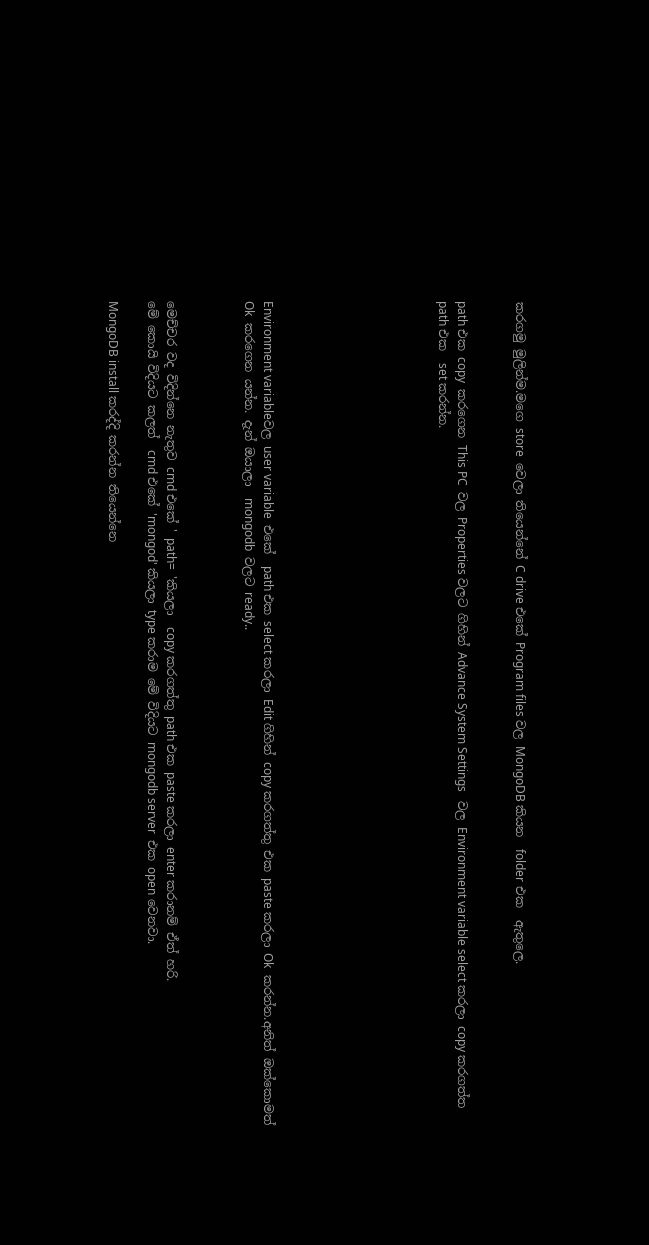කරගමු මුලින්ම.මගෙ store  වෙලා තියෙන්නේ C drive එකේ Program files වල MongoDB කියන  folder එක  ඇතුලෙ.


path එක copy  කරගෙන This PC  වල Properties වලට ගිහින් Advance System Settings   වල Environment variable select කරලා copy කරගත්ත  path එක  set කරන්න.








Environment variableවල user variable  එකේ  path එක select කරලා Edit ගිහින් copy කරගත්තු එක paste කරලා Ok  කරන්න.අනිත් ඔක්කොමත්  Ok  කරගෙන යන්න. දැන් ඔයාලා  mongodb  වලට ready..



මෙච්චර වද විදින්නෙ නැතුව cmd එකේ ' path=  'කියලා  copy කරගත්තු path එක paste කරලා enter කරානම් ඒත් හරි.
මේ කො‍යි විදියට කලත්  cmd එකේ 'mongod' කියලා type කරාම මේ විදියට mongodb server  එක open වෙනවා.

MongoDB install කරද්දි කරන්න තියෙන්නෙ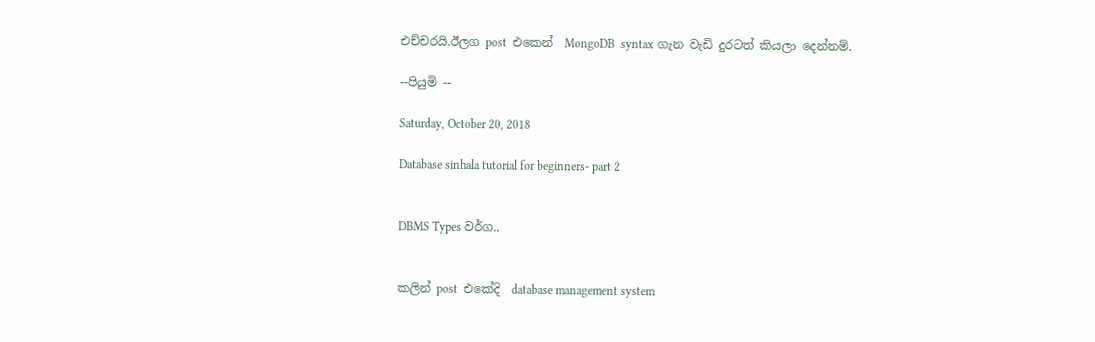එච්චරයි.ඊලග post  එකෙන්  MongoDB  syntax ගැන වැඩි දුරටත් කියලා දෙන්නම්.

--පියුමි --

Saturday, October 20, 2018

Database sinhala tutorial for beginners- part 2


DBMS Types වර්ග..


කලින් post  එකේදි  database management system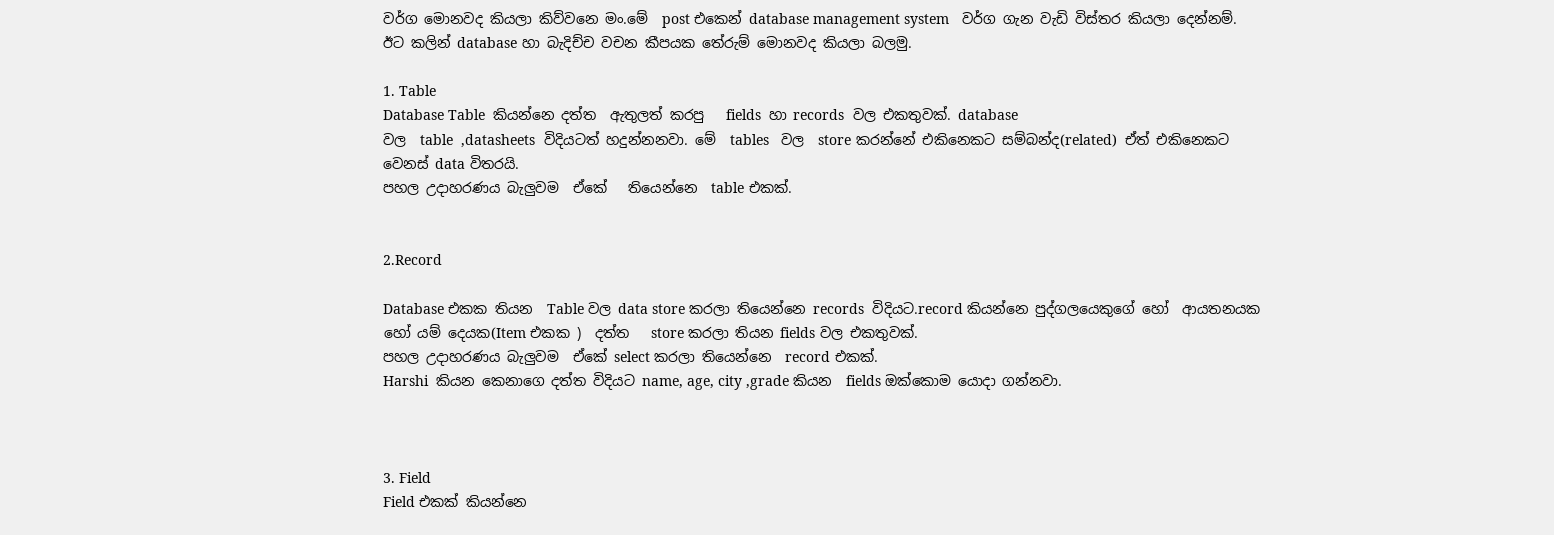වර්ග මොනවද කියලා කිව්වනෙ මං.මේ  post එකෙන් database management system   වර්ග ගැන වැඩි විස්තර කියලා දෙන්නම්.
ඊට කලින් database හා බැදිච්ච වචන කීපයක තේරුම් මොනවද කියලා බලමු.

1. Table
Database Table  කියන්නෙ දත්ත  ඇතුලත් කරපු   fields  හා records  වල එකතුවක්. database
වල  table  ,datasheets  විදියටත් හදුන්නනවා. මේ  tables   වල  store කරන්නේ එකිනෙකට සම්බන්ද(related)  ඒත් එකිනෙකට වෙනස් data විතරයි.
පහල උදාහරණය බැලුවම  ඒකේ   තියෙන්නෙ  table එකක්.


2.Record

Database එකක තියන  Table වල data store කරලා තියෙන්නෙ records  විදියට.record කියන්නෙ පුද්ගලයෙකුගේ හෝ  ආයතනයක හෝ යම් දෙයක(Item එකක )  දත්ත   store කරලා තියන fields වල එකතුවක්.
පහල උදාහරණය බැලුවම  ඒකේ select කරලා තියෙන්නෙ  record එකක්.
Harshi  කියන කෙනාගෙ දත්ත විදියට name, age, city ,grade කියන  fields ඔක්කොම යොදා ගන්නවා.



3. Field
Field එකක් කියන්නෙ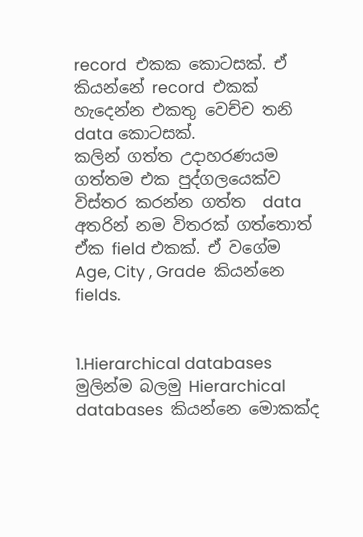record  එකක කොටසක්. ඒ කියන්නේ record  එකක් හැදෙන්න එකතු වෙච්ච තනි data කොටසක්.
කලින් ගත්ත උදාහරණයම ගත්තම එක පුද්ගලයෙක්ව විස්තර කරන්න ගත්ත  data  අතරින් නම විතරක් ගත්තොත් ඒක field එකක්. ඒ වගේම  Age, City , Grade  කියන්නෙ fields.


1.Hierarchical databases
මුලින්ම බලමු Hierarchical databases  කියන්නෙ මොකක්ද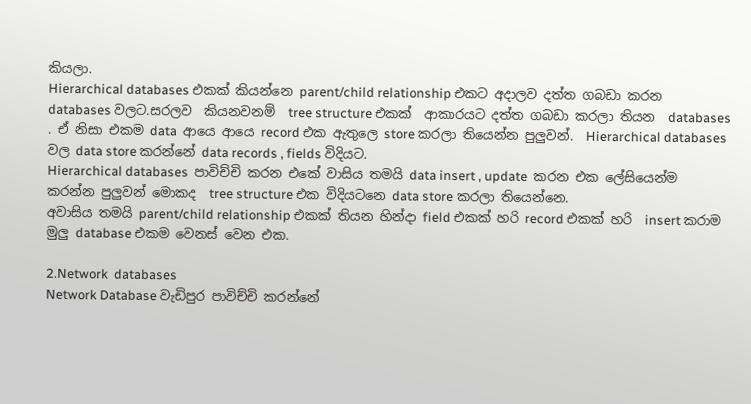කියලා.
Hierarchical databases එකක් කියන්නෙ parent/child relationship එකට අදාලව දත්ත ගබඩා කරන databases වලට.සරලව  කියනවනම්  tree structure එකක්  ආකාරයට දත්ත ගබඩා කරලා තියන  databases . ඒ නිසා එකම data  ආයෙ ආයෙ record එක ඇතුලෙ store කරලා තියෙන්න පුලුවන්.  Hierarchical databases  වල data store කරන්නේ data records , fields විදියට.
Hierarchical databases  පාවිච්චි කරන එකේ වාසිය තමයි data insert , update  කරන එක ලේසියෙන්ම කරන්න පුලුවන් මොකද  tree structure එක විදියටනෙ data store කරලා තියෙන්නෙ.
අවාසිය තමයි parent/child relationship එකක් තියන හින්දා field එකක් හරි record එකක් හරි  insert කරාම  මුලු database එකම වෙනස් වෙන එක.

2.Network  databases
Network Database වැඩිපුර පාවිච්චි කරන්නේ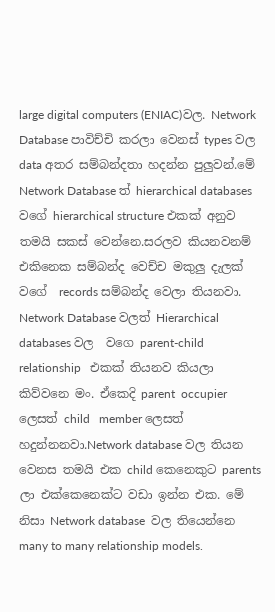large digital computers (ENIAC)වල. Network Database පාවිච්චි කරලා වෙනස් types වල data අතර සම්බන්දතා හදන්න පුලුවන්.මේ  Network Database ත් hierarchical databases වගේ hierarchical structure එකක් අනුව තමයි සකස් වෙන්නෙ.සරලව කියනවනම් එකිනෙක සම්බන්ද වෙච්ච මකුලු දැලක් වගේ  records සම්බන්ද වෙලා තියනවා. Network Database වලත් Hierarchical databases වල  වගෙ parent-child relationship   එකක් තියනව කියලා කිව්වනෙ මං. ඒකෙදි parent  occupier ලෙසත් child   member ලෙසත් හදුන්නනවා.Network database වල තියන වෙනස තමයි එක child කෙනෙකුට parents ලා එක්කෙනෙක්ට වඩා ඉන්න එක. මේ නිසා Network database  වල තියෙන්නෙ many to many relationship models.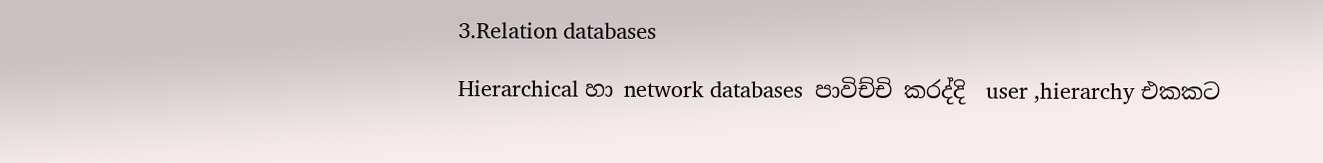3.Relation databases

Hierarchical හා network databases  පාවිච්චි කරද්දි  user ,hierarchy එකකට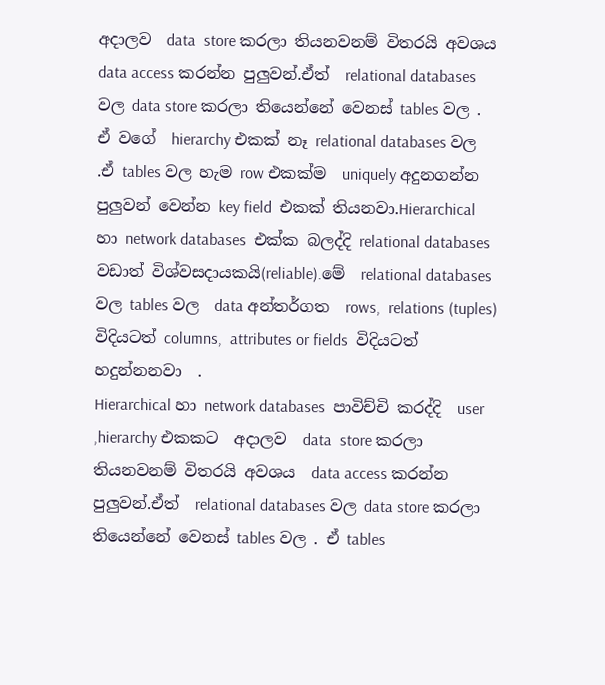අදාලව  data  store කරලා තියනවනම් විතරයි අවශය  data access කරන්න පුලුවන්.ඒත්  relational databases වල data store කරලා තියෙන්නේ වෙනස් tables වල . ඒ වගේ  hierarchy එකක් නෑ relational databases වල .ඒ tables වල හැම row එකක්ම  uniquely අදුනගන්න පුලුවන් වෙන්න key field  එකක් තියනවා.Hierarchical හා network databases  එක්ක බලද්දි relational databases වඩාත් විශ්වසදායකයි(reliable).මේ  relational databases වල tables වල  data අන්තර්ගත  rows,  relations (tuples)  විදියටත් columns,  attributes or fields  විදියටත්  හදුන්නනවා  .
Hierarchical හා network databases  පාවිච්චි කරද්දි  user ,hierarchy එකකට  අදාලව  data  store කරලා තියනවනම් විතරයි අවශය  data access කරන්න පුලුවන්.ඒත්  relational databases වල data store කරලා තියෙන්නේ වෙනස් tables වල . ඒ tables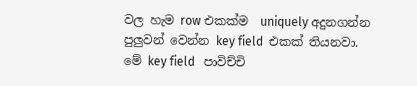වල හැම row එකක්ම  uniquely අදුනගන්න පුලුවන් වෙන්න key field  එකක් තියනවා. මේ key field   පාවිච්චි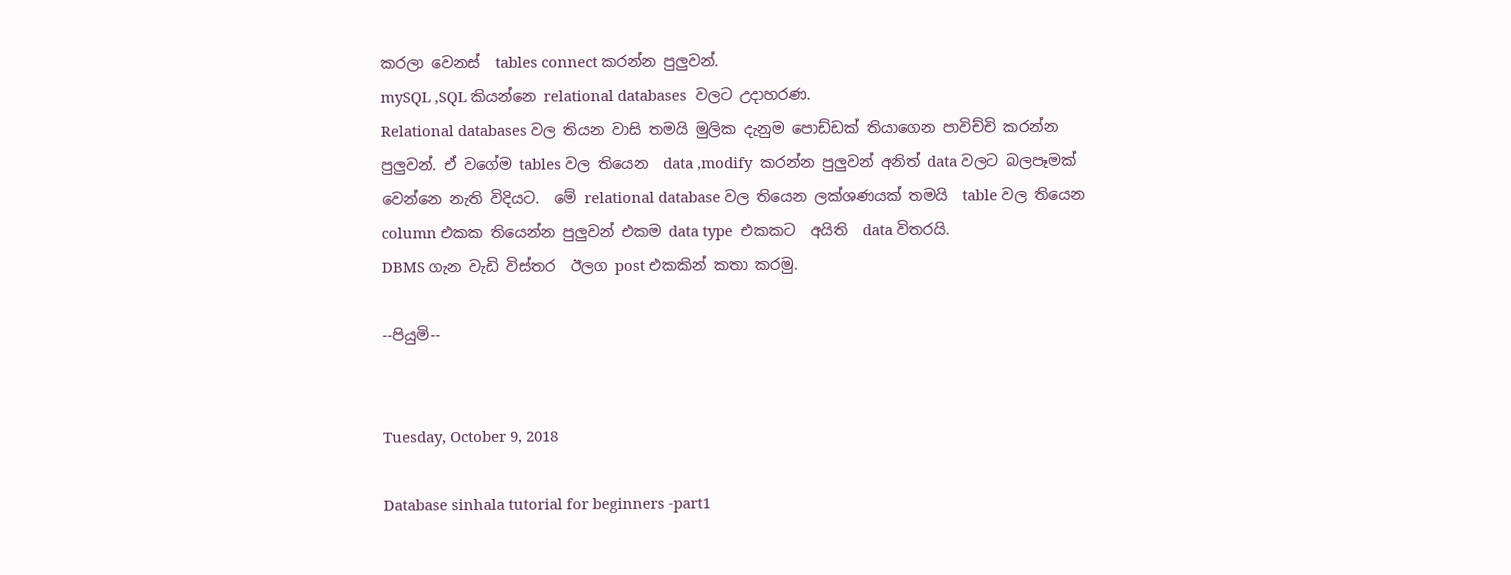කරලා වෙනස්  tables connect කරන්න පුලුවන්.
mySQL ,SQL කියන්නෙ relational databases  වලට උදාහරණ.
Relational databases වල තියන වාසි තමයි මුලික දැනුම පොඩ්ඩක් තියාගෙන පාවිච්චි කරන්න පුලුවන්. ඒ වගේම tables වල තියෙන  data ,modify  කරන්න පුලුවන් අනිත් data වලට බලපෑමක් වෙන්නෙ නැති විදියට.  මේ relational database වල තියෙන ලක්ශණයක් තමයි  table වල තියෙන column එකක තියෙන්න පුලුවන් එකම data type  එකකට  අයිති  data විතරයි.
DBMS ගැන වැඩි විස්තර  ඊලග post එකකින් කතා කරමු.

--පියුමි--


Tuesday, October 9, 2018

Database sinhala tutorial for beginners -part1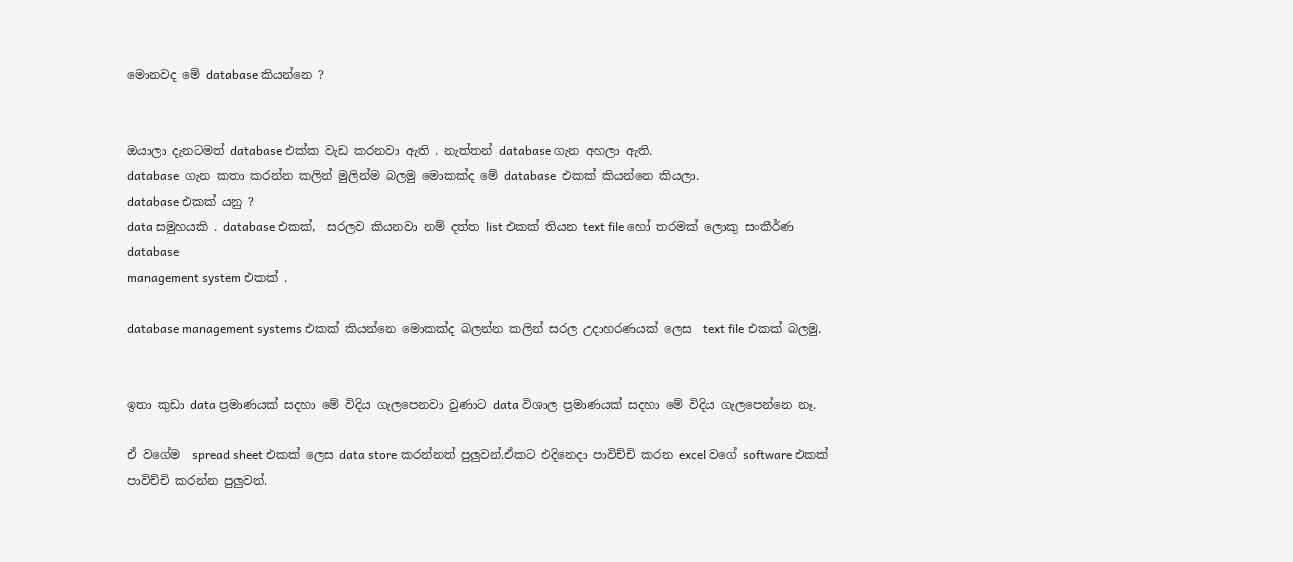මොනවද මේ database කියන්නෙ ?


ඔයාලා දැනටමත් database එක්ක වැඩ කරනවා ඇති . නැත්තන් database ගැන අහලා ඇති.
database  ගැන කතා කරන්න කලින් මුලින්ම බලමු මොකක්ද මේ database  එකක් කියන්නෙ කියලා.
database එකක් යනු ?
data සමුහයකි . database එකක්,  සරලව කියනවා නම් දත්ත list එකක් තියන text file හෝ තරමක් ලොකු සංකීර්ණ  database
management system එකක් .

database management systems එකක් කියන්නෙ මොකක්ද බලන්න කලින් සරල උදාහරණයක් ලෙස  text file එකක් බලමු.


ඉතා කුඩා data ප්‍රමාණයක් සදහා මේ විදිය ගැලපෙනවා වුණාට data විශාල ප්‍රමාණයක් සදහා මේ විදිය ගැලපෙන්නෙ නෑ.

ඒ වගේම  spread sheet එකක් ලෙස data store කරන්නත් පුලුවන්.ඒකට එදිනෙදා පාවිච්චි කරන excel වගේ software එකක් පාවිච්චි කරන්න පුලුවන්.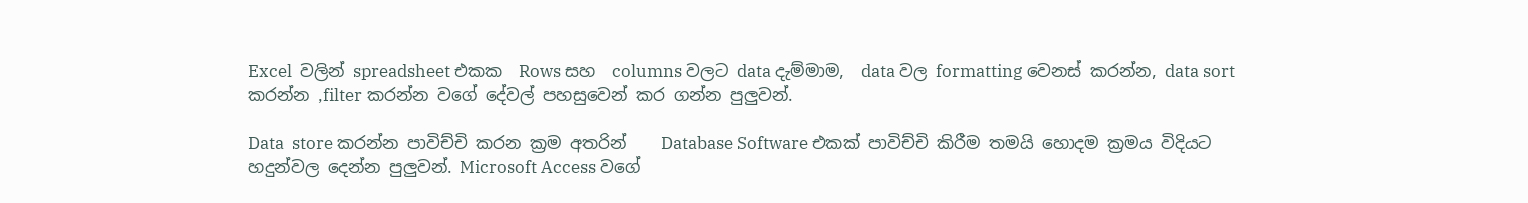Excel  වලින් spreadsheet එකක  Rows සහ  columns වලට data දැම්මාම,  data වල formatting වෙනස් කරන්න, data sort කරන්න ,filter කරන්න වගේ දේවල් පහසුවෙන් කර ගන්න පුලුවන්.

Data  store කරන්න පාවිච්චි කරන ක්‍රම අතරින්    Database Software එකක් පාවිච්චි කිරීම තමයි හොදම ක්‍රමය විදියට හදුන්වල දෙන්න පුලුවන්. Microsoft Access වගේ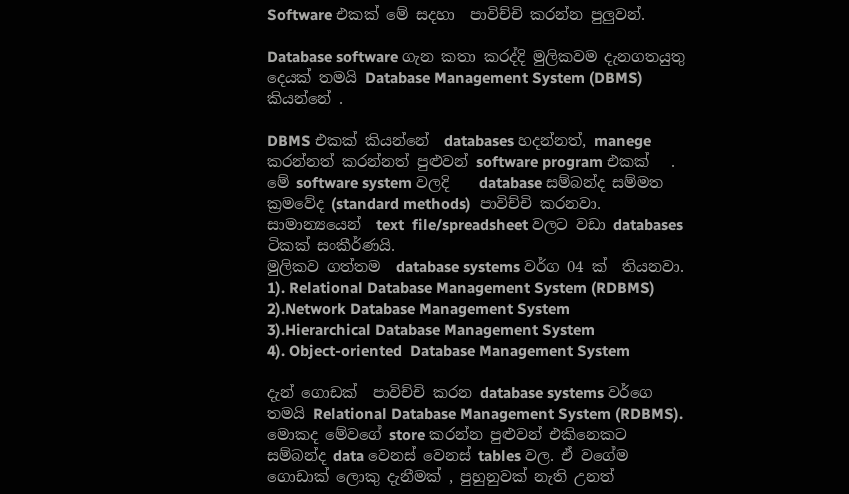Software එකක් මේ සදහා  පාවිච්චි කරන්න පුලුවන්.

Database software ගැන කතා කරද්දි මුලිකවම දැනගතයුතු දෙයක් තමයි Database Management System (DBMS) කියන්නේ .

DBMS එකක් කියන්නේ  databases හදන්නත්, manege කරන්නත් කරන්නත් පුළුවන් software program එකක්   . මේ software system වලදි    database සම්බන්ද සම්මත ක්‍රමවේද (standard methods)  පාවිච්චි කරනවා.   සාමාන්‍යයෙන්  text  file/spreadsheet වලට වඩා databases ටිකක් සංකීර්ණයි.
මුලිකව ගත්තම  database systems වර්ග 04 ක්  තියනවා.
1). Relational Database Management System (RDBMS)
2).Network Database Management System
3).Hierarchical Database Management System
4). Object-oriented  Database Management System

දැන් ගොඩක්  පාවිච්චි කරන database systems වර්ගෙ තමයි Relational Database Management System (RDBMS). මොකද මේවගේ store කරන්න පුළුවන් එකිනෙකට සම්බන්ද data වෙනස් වෙනස් tables වල. ඒ වගේම ගොඩාක් ලොකු දැනීමක් , පුහුනුවක් නැති උනත්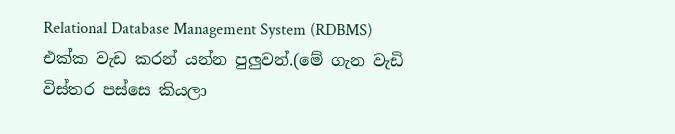Relational Database Management System (RDBMS) එක්ක වැඩ කරන් යන්න පුලුවන්.(මේ ගැන වැඩි විස්‍තර පස්සෙ කියලා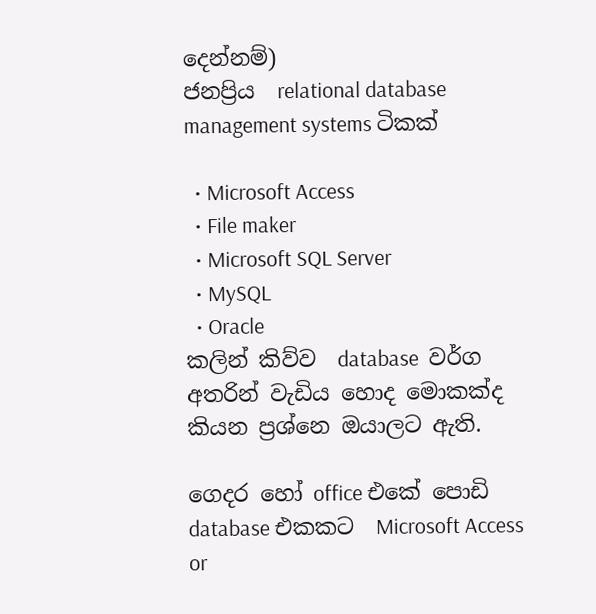දෙන්නම්)
ජනප්‍රිය  relational database management systems ටිකක්

  • Microsoft Access
  • File maker
  • Microsoft SQL Server
  • MySQL
  • Oracle
කලින් කිව්ව  database  වර්ග අතරින් වැඩිය හොද මොකක්ද කියන ප්‍රශ්නෙ ඔයාලට ඇති.

ගෙදර හෝ office එකේ පොඩි database එකකට  Microsoft Access or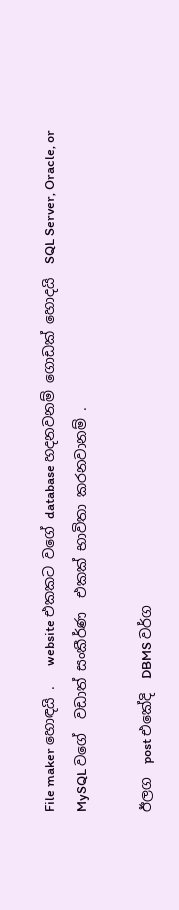File maker හොඳයි .   website එකකට වගේ database හදනවනම් ගොඩක් හොදයි  SQL Server, Oracle, or MySQL වගේ  වඩාත් සංකීර්ණ  එකක් භාවිතා කරනවානම් .

ඊලග  post එකේදි  DBMS වර්ග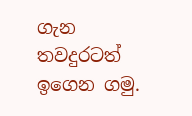ගැන තවදුරටත් ඉගෙන ගමු.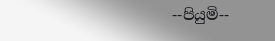--පියුමි--